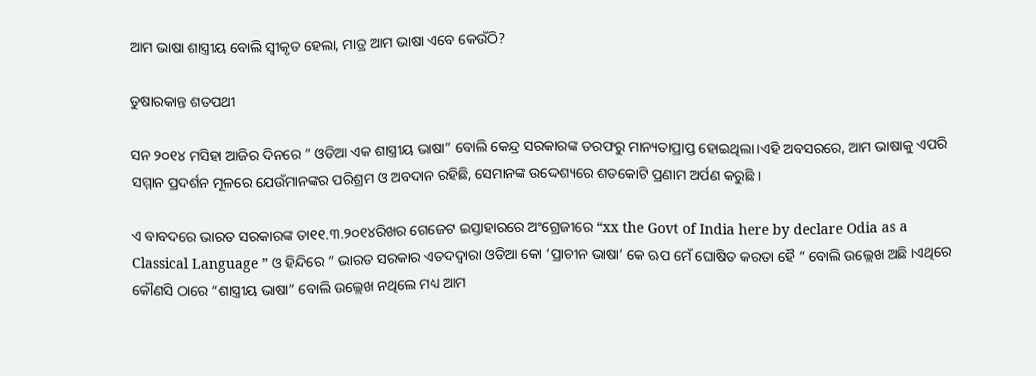ଆମ ଭାଷା ଶାସ୍ତ୍ରୀୟ ବୋଲି ସ୍ବୀକୃତ ହେଲା, ମାତ୍ର ଆମ ଭାଷା ଏବେ କେଉଁଠି?

ତୁଷାରକାନ୍ତ ଶତପଥୀ

ସନ ୨୦୧୪ ମସିହା ଆଜିର ଦିନରେ ” ଓଡିଆ ଏକ ଶାସ୍ତ୍ରୀୟ ଭାଷା” ବୋଲି କେନ୍ଦ୍ର ସରକାରଙ୍କ ତରଫରୁ ମାନ୍ୟତାପ୍ରାପ୍ତ ହୋଇଥିଲା।ଏହି ଅବସରରେ, ଆମ ଭାଷାକୁ ଏପରି ସମ୍ମାନ ପ୍ରଦର୍ଶନ ମୂଳରେ ଯେଉଁମାନଙ୍କର ପରିଶ୍ରମ ଓ ଅବଦାନ ରହିଛି, ସେମାନଙ୍କ ଉଦ୍ଦେଶ୍ୟରେ ଶତକୋଟି ପ୍ରଣାମ ଅର୍ପଣ କରୁଛି ।

ଏ ବାବଦରେ ଭାରତ ସରକାରଙ୍କ ତା୧୧.୩.୨୦୧୪ରିଖର ଗେଜେଟ ଇସ୍ତାହାରରେ ଅଂଗ୍ରେଜୀରେ “xx the Govt of India here by declare Odia as a Classical Language ” ଓ ହିନ୍ଦିରେ ” ଭାରତ ସରକାର ଏତଦଦ୍ୱାରା ଓଡିଆ କୋ ‘ପ୍ରାଚୀନ ଭାଷା’ କେ ଋପ ମେଁ ଘୋଷିତ କରତା ହୈ ” ବୋଲି ଉଲ୍ଲେଖ ଅଛି ।ଏଥିରେ କୌଣସି ଠାରେ “ଶାସ୍ତ୍ରୀୟ ଭାଷା” ବୋଲି ଉଲ୍ଲେଖ ନଥିଲେ ମଧ୍ୟ ଆମ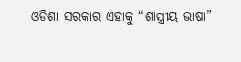ଓଡିଶା ସରକାର ଏହାକୁ “ଶାସ୍ତ୍ରୀୟ ଭାଷା”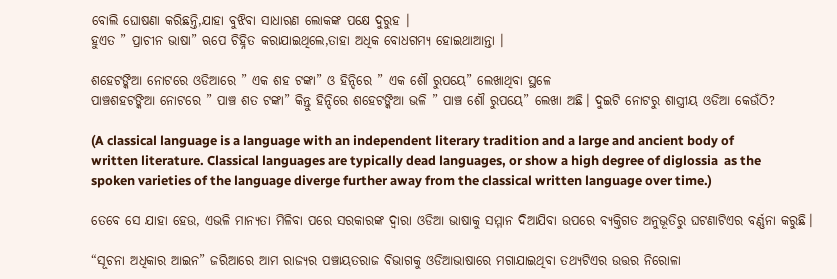ବୋଲି ଘୋଷଣା କରିଛନ୍ତି,ଯାହା ବୁଝିବା ସାଧାରଣ ଲୋକଙ୍କ ପକ୍ଷେ ଦୁରୁହ ।
ହୁଏତ ” ପ୍ରାଚୀନ ଭାଷା” ଋପେ ଚିହ୍ନିତ କରାଯାଇଥିଲେ,ତାହା ଅଧିକ ବୋଧଗମ୍ୟ ହୋଇଥାଆନ୍ତା ।

ଶହେଟଙ୍କିଆ ନୋଟରେ ଓଡିଆରେ ” ଏକ ଶହ ଟଙ୍କା” ଓ ହିନ୍ଦିରେ ” ଏକ ଶୌ ରୁପୟେ” ଲେଖାଥିବା ସ୍ଥଳେ
ପାଞ୍ଚଶହଟଙ୍କିଆ ନୋଟରେ ” ପାଞ୍ଚ ଶତ ଟଙ୍କା” କିନ୍ତୁ ହିନ୍ଦିରେ ଶହେଟଙ୍କିଆ ଭଳି ” ପାଞ୍ଚ ଶୌ ରୁପୟେ” ଲେଖା ଅଛି। ଦୁଇଟି ନୋଟରୁ ଶାସ୍ତ୍ରୀୟ ଓଡିଆ କେଉଁଠି?

(A classical language is a language with an independent literary tradition and a large and ancient body of written literature. Classical languages are typically dead languages, or show a high degree of diglossia  as the spoken varieties of the language diverge further away from the classical written language over time.)

ତେବେ ସେ ଯାହା ହେଉ, ଏଭଳି ମାନ୍ୟତା ମିଳିବା ପରେ ସରକାରଙ୍କ ଦ୍ୱାରା ଓଡିଆ ଭାଷାକୁ ସମ୍ମାନ ଦିଆଯିବା ଉପରେ ବ୍ୟକ୍ତିଗତ ଅନୁଭୂତିରୁ ଘଟଣାଟିଏର ବର୍ଣ୍ଣନା କରୁଛି।

“ସୂଚନା ଅଧିକାର ଆଇନ” ଜରିଆରେ ଆମ ରାଜ୍ୟର ପଞ୍ଚାୟତରାଜ ବିଭାଗକୁ ଓଡିଆଭାଷାରେ ମଗାଯାଇଥିବା ତଥ୍ୟଟିଏର ଉତ୍ତର ନିରୋଳା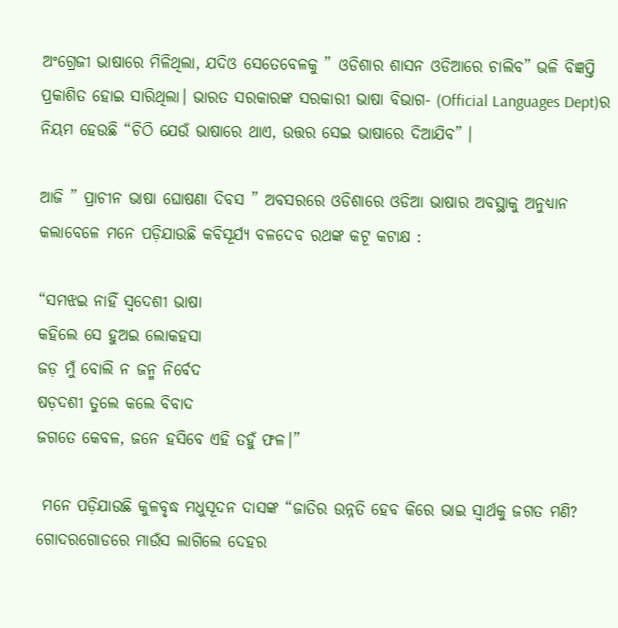ଅଂଗ୍ରେଜୀ ଭାଷାରେ ମିଳିଥିଲା, ଯଦିଓ ସେତେବେଳକୁ ” ଓଡିଶାର ଶାସନ ଓଡିଆରେ ଚାଲିବ” ଭଳି ବିଜ୍ଞପ୍ତି ପ୍ରକାଶିତ ହୋଇ ସାରିଥିଲା। ଭାରତ ସରକାରଙ୍କ ସରକାରୀ ଭାଷା ବିଭାଗ- (Official Languages Dept)ର ନିୟମ ହେଉଛି “ଚିଠି ଯେଉଁ ଭାଷାରେ ଥାଏ, ଉତ୍ତର ସେଇ ଭାଷାରେ ଦିଆଯିବ” ।

ଆଜି ” ପ୍ରାଚୀନ ଭାଷା ଘୋଷଣା ଦିବସ ” ଅବସରରେ ଓଡିଶାରେ ଓଡିଆ ଭାଷାର ଅବସ୍ଥାକୁ ଅନୁଧ୍ୟାନ କଲାବେଳେ ମନେ ପଡ଼ିଯାଉଛି କବିସୂର୍ଯ୍ଯ ବଳଦେବ ରଥଙ୍କ କଟୂ କଟାକ୍ଷ :

“ସମଝଇ ନାହିଁ ସ୍ୱଦେଶୀ ଭାଷା
କହିଲେ ସେ ହୁଅଇ ଲୋକହସା
ଜଡ଼ ମୁଁ ବୋଲି ନ ଜନ୍ମ ନିର୍ବେଦ
ଷଡ଼ଦଶୀ ତୁଲେ କଲେ ବିବାଦ
ଜଗତେ କେବଳ, ଜନେ ହସିବେ ଏହି ତହୁଁ ଫଳ।”

 ମନେ ପଡ଼ିଯାଉଛି କୁଳବୃଦ୍ଧ ମଧୁସୂଦନ ଦାସଙ୍କ “ଜାତିର ଉନ୍ନତି ହେବ କିରେ ଭାଇ ସ୍ୱାର୍ଥକୁ ଜଗତ ମଣି?
ଗୋଦରଗୋଡରେ ମାଉଁସ ଲାଗିଲେ ଦେହର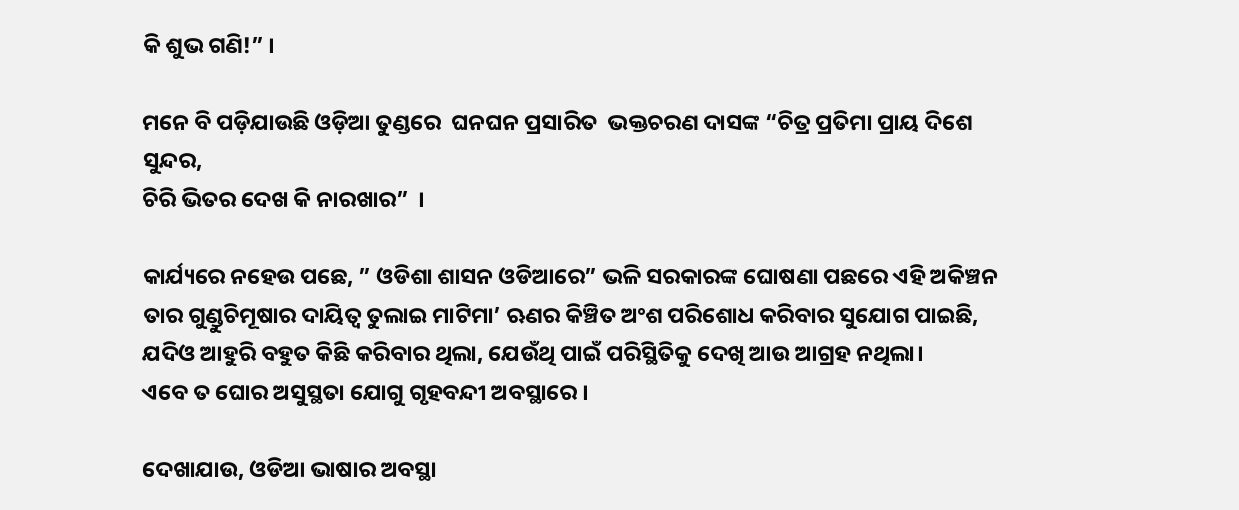କି ଶୁଭ ଗଣି!” ।

ମନେ ବି ପଡ଼ିଯାଉଛି ଓଡ଼ିଆ ତୁଣ୍ଡରେ  ଘନଘନ ପ୍ରସାରିତ  ଭକ୍ତଚରଣ ଦାସଙ୍କ “ଚିତ୍ର ପ୍ରତିମା ପ୍ରାୟ ଦିଶେ ସୁନ୍ଦର,
ଚିରି ଭିତର ଦେଖ କି ନାରଖାର”  ।

କାର୍ଯ୍ୟରେ ନହେଉ ପଛେ, ” ଓଡିଶା ଶାସନ ଓଡିଆରେ” ଭଳି ସରକାରଙ୍କ ଘୋଷଣା ପଛରେ ଏହି ଅକିଞ୍ଚନ ତାର ଗୁଣ୍ଡୁଚିମୂଷାର ଦାୟିତ୍ୱ ତୁଲାଇ ମାଟିମା’ ଋଣର କିଞ୍ଚିତ ଅଂଶ ପରିଶୋଧ କରିବାର ସୁଯୋଗ ପାଇଛି, ଯଦିଓ ଆହୁରି ବହୁତ କିଛି କରିବାର ଥିଲା, ଯେଉଁଥି ପାଇଁ ପରିସ୍ଥିତିକୁ ଦେଖି ଆଉ ଆଗ୍ରହ ନଥିଲା।
ଏବେ ତ ଘୋର ଅସୁସ୍ଥତା ଯୋଗୁ ଗୃହବନ୍ଦୀ ଅବସ୍ଥାରେ ।

ଦେଖାଯାଉ, ଓଡିଆ ଭାଷାର ଅବସ୍ଥା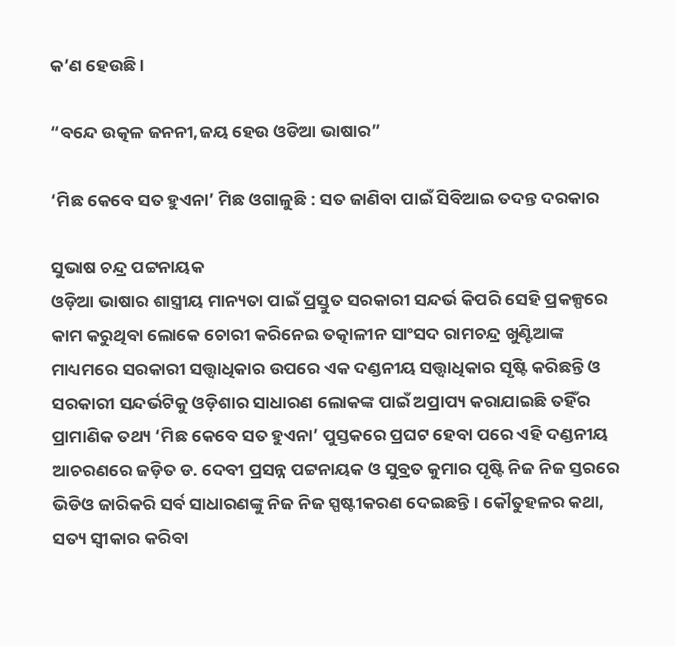କ’ଣ ହେଉଛି ।

“ବନ୍ଦେ ଉତ୍କଳ ଜନନୀ,ଜୟ ହେଉ ଓଡିଆ ଭାଷାର”

‘ମିଛ କେବେ ସତ ହୁଏନା’ ମିଛ ଓଗାଳୁଛି : ସତ ଜାଣିବା ପାଇଁ ସିବିଆଇ ତଦନ୍ତ ଦରକାର

ସୁଭାଷ ଚନ୍ଦ୍ର ପଟ୍ଟନାୟକ
ଓଡ଼ିଆ ଭାଷାର ଶାସ୍ତ୍ରୀୟ ମାନ୍ୟତା ପାଇଁ ପ୍ରସ୍ତୁତ ସରକାରୀ ସନ୍ଦର୍ଭ କିପରି ସେହି ପ୍ରକଳ୍ପରେ କାମ କରୁଥିବା ଲୋକେ ଚୋରୀ କରିନେଇ ତତ୍କାଳୀନ ସାଂସଦ ରାମଚନ୍ଦ୍ର ଖୁଣ୍ଟିଆଙ୍କ ମାଧ୍ୟମରେ ସରକାରୀ ସତ୍ତ୍ଵାଧିକାର ଉପରେ ଏକ ଦଣ୍ଡନୀୟ ସତ୍ତ୍ଵାଧିକାର ସୃଷ୍ଟି କରିଛନ୍ତି ଓ ସରକାରୀ ସନ୍ଦର୍ଭଟିକୁ ଓଡ଼ିଶାର ସାଧାରଣ ଲୋକଙ୍କ ପାଇଁ ଅପ୍ରାପ୍ୟ କରାଯାଇଛି ତହିଁର ପ୍ରାମାଣିକ ତଥ୍ୟ ‘ମିଛ କେବେ ସତ ହୁଏନା’ ପୁସ୍ତକରେ ପ୍ରଘଟ ହେବା ପରେ ଏହି ଦଣ୍ଡନୀୟ ଆଚରଣରେ ଜଡ଼ିତ ଡ. ଦେବୀ ପ୍ରସନ୍ନ ପଟ୍ଟନାୟକ ଓ ସୁବ୍ରତ କୁମାର ପୃଷ୍ଟି ନିଜ ନିଜ ସ୍ତରରେ ଭିଡିଓ ଜାରିକରି ସର୍ବ ସାଧାରଣଙ୍କୁ ନିଜ ନିଜ ସ୍ପଷ୍ଟୀକରଣ ଦେଇଛନ୍ତି । କୌତୁହଳର କଥା, ସତ୍ୟ ସ୍ଵୀକାର କରିବା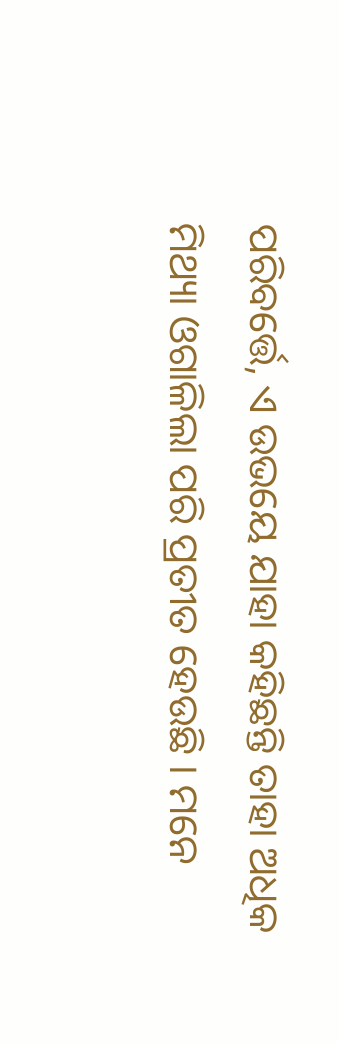ପରିବର୍ତ୍ତେ, ଏ ଉଭୟେ ଯାହା କହିଛନ୍ତି ତାହା ଅଧିକ ମିଥ୍ୟା ଓଗାଳିଲା ପରି ପ୍ରତୀତ ହେଉଛି । ମନେ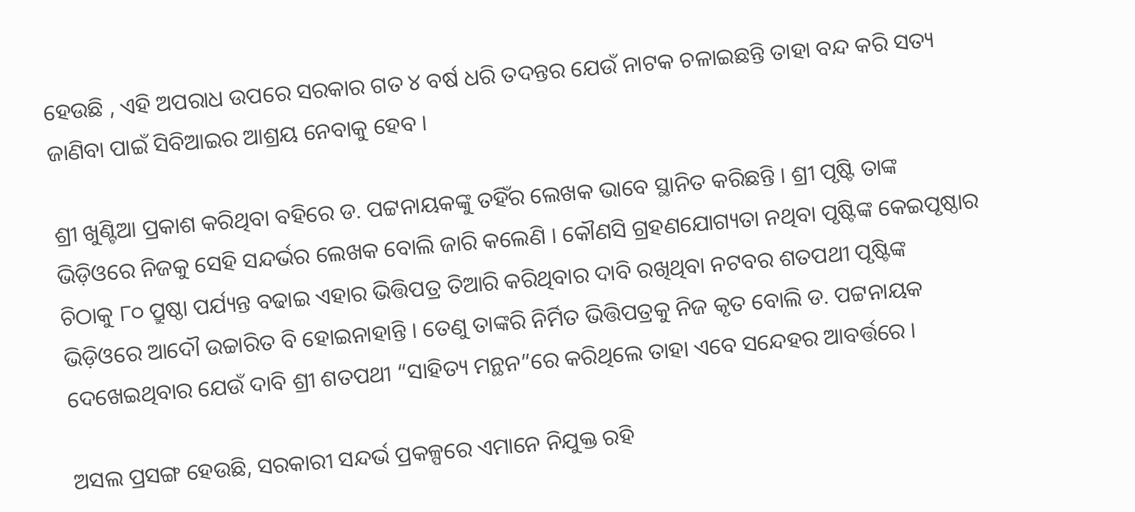ହେଉଛି , ଏହି ଅପରାଧ ଉପରେ ସରକାର ଗତ ୪ ବର୍ଷ ଧରି ତଦନ୍ତର ଯେଉଁ ନାଟକ ଚଳାଇଛନ୍ତି ତାହା ବନ୍ଦ କରି ସତ୍ୟ ଜାଣିବା ପାଇଁ ସିବିଆଇର ଆଶ୍ରୟ ନେବାକୁ ହେବ ।

ଶ୍ରୀ ଖୁଣ୍ଟିଆ ପ୍ରକାଶ କରିଥିବା ବହିରେ ଡ. ପଟ୍ଟନାୟକଙ୍କୁ ତହିଁର ଲେଖକ ଭାବେ ସ୍ଥାନିତ କରିଛନ୍ତି । ଶ୍ରୀ ପୃଷ୍ଟି ତାଙ୍କ ଭିଡ଼ିଓରେ ନିଜକୁ ସେହି ସନ୍ଦର୍ଭର ଲେଖକ ବୋଲି ଜାରି କଲେଣି । କୌଣସି ଗ୍ରହଣଯୋଗ୍ୟତା ନଥିବା ପୃଷ୍ଟିଙ୍କ କେଇପୃଷ୍ଠାର ଚିଠାକୁ ୮୦ ପ୍ରୁଷ୍ଠା ପର୍ଯ୍ୟନ୍ତ ବଢାଇ ଏହାର ଭିତ୍ତିପତ୍ର ତିଆରି କରିଥିବାର ଦାବି ରଖିଥିବା ନଟବର ଶତପଥୀ ପୃଷ୍ଟିଙ୍କ ଭିଡ଼ିଓରେ ଆଦୌ ଉଚ୍ଚାରିତ ବି ହୋଇନାହାନ୍ତି । ତେଣୁ ତାଙ୍କରି ନିର୍ମିତ ଭିତ୍ତିପତ୍ରକୁ ନିଜ କୃତ ବୋଲି ଡ. ପଟ୍ଟନାୟକ ଦେଖେଇଥିବାର ଯେଉଁ ଦାବି ଶ୍ରୀ ଶତପଥୀ “ସାହିତ୍ୟ ମନ୍ଥନ”ରେ କରିଥିଲେ ତାହା ଏବେ ସନ୍ଦେହର ଆବର୍ତ୍ତରେ ।

ଅସଲ ପ୍ରସଙ୍ଗ ହେଉଛି, ସରକାରୀ ସନ୍ଦର୍ଭ ପ୍ରକଳ୍ପରେ ଏମାନେ ନିଯୁକ୍ତ ରହି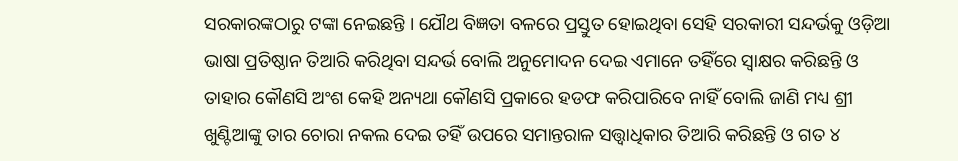ସରକାରଙ୍କଠାରୁ ଟଙ୍କା ନେଇଛନ୍ତି । ଯୌଥ ବିଜ୍ଞତା ବଳରେ ପ୍ରସ୍ତୁତ ହୋଇଥିବା ସେହି ସରକାରୀ ସନ୍ଦର୍ଭକୁ ଓଡ଼ିଆ ଭାଷା ପ୍ରତିଷ୍ଠାନ ତିଆରି କରିଥିବା ସନ୍ଦର୍ଭ ବୋଲି ଅନୁମୋଦନ ଦେଇ ଏମାନେ ତହିଁରେ ସ୍ଵାକ୍ଷର କରିଛନ୍ତି ଓ ତାହାର କୌଣସି ଅଂଶ କେହି ଅନ୍ୟଥା କୌଣସି ପ୍ରକାରେ ହଡଫ କରିପାରିବେ ନାହିଁ ବୋଲି ଜାଣି ମଧ୍ୟ ଶ୍ରୀ ଖୁଣ୍ଟିଆଙ୍କୁ ତାର ଚୋରା ନକଲ ଦେଇ ତହିଁ ଉପରେ ସମାନ୍ତରାଳ ସତ୍ତ୍ଵାଧିକାର ତିଆରି କରିଛନ୍ତି ଓ ଗତ ୪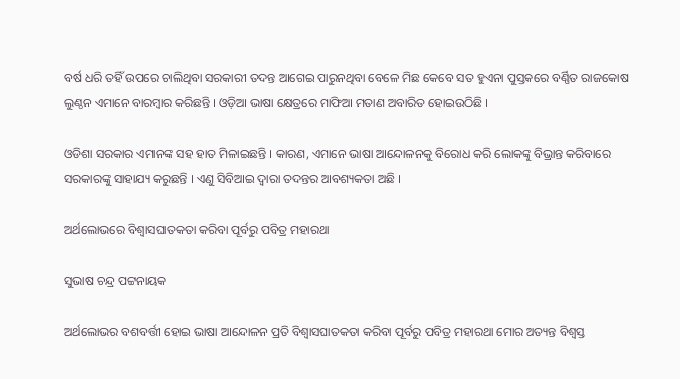ବର୍ଷ ଧରି ତହିଁ ଉପରେ ଚାଲିଥିବା ସରକାରୀ ତଦନ୍ତ ଆଗେଇ ପାରୁନଥିବା ବେଳେ ମିଛ କେବେ ସତ ହୁଏନା ପୁସ୍ତକରେ ବର୍ଣ୍ଣିତ ରାଜକୋଷ ଲୁଣ୍ଠନ ଏମାନେ ବାରମ୍ବାର କରିଛନ୍ତି । ଓଡ଼ିଆ ଭାଷା କ୍ଷେତ୍ରରେ ମାଫିଆ ମତାଣ ଅବାରିତ ହୋଇଉଠିଛି ।

ଓଡିଶା ସରକାର ଏମାନଙ୍କ ସହ ହାତ ମିଳାଇଛନ୍ତି । କାରଣ, ଏମାନେ ଭାଷା ଆନ୍ଦୋଳନକୁ ବିରୋଧ କରି ଲୋକଙ୍କୁ ବିଭ୍ରାନ୍ତ କରିବାରେ ସରକାରଙ୍କୁ ସାହାଯ୍ୟ କରୁଛନ୍ତି । ଏଣୁ ସିବିଆଇ ଦ୍ଵାରା ତଦନ୍ତର ଆବଶ୍ୟକତା ଅଛି ।

ଅର୍ଥଲୋଭରେ ବିଶ୍ଵାସଘାତକତା କରିବା ପୂର୍ବରୁ ପବିତ୍ର ମହାରଥା

ସୁଭାଷ ଚନ୍ଦ୍ର ପଟ୍ଟନାୟକ

ଅର୍ଥଲୋଭର ବଶବର୍ତ୍ତୀ ହୋଇ ଭାଷା ଆନ୍ଦୋଳନ ପ୍ରତି ବିଶ୍ଵାସଘାତକତା କରିବା ପୂର୍ବରୁ ପବିତ୍ର ମହାରଥା ମୋର ଅତ୍ୟନ୍ତ ବିଶ୍ଵସ୍ତ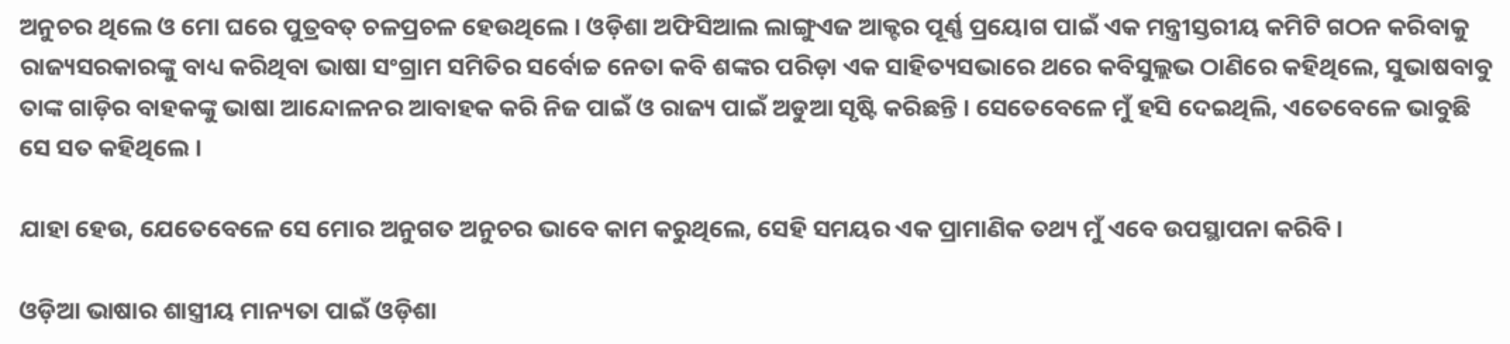ଅନୁଚର ଥିଲେ ଓ ମୋ ଘରେ ପୁତ୍ରବତ୍ ଚଳପ୍ରଚଳ ହେଉଥିଲେ । ଓଡ଼ିଶା ଅଫିସିଆଲ ଲାଙ୍ଗୁଏଜ ଆକ୍ଟର ପୂର୍ଣ୍ଣ ପ୍ରୟୋଗ ପାଇଁ ଏକ ମନ୍ତ୍ରୀସ୍ତରୀୟ କମିଟି ଗଠନ କରିବାକୁ ରାଜ୍ୟସରକାରଙ୍କୁ ବାଧ୍ୟ କରିଥିବା ଭାଷା ସଂଗ୍ରାମ ସମିତିର ସର୍ବୋଚ୍ଚ ନେତା କବି ଶଙ୍କର ପରିଡ଼ା ଏକ ସାହିତ୍ୟସଭାରେ ଥରେ କବିସୁଲ୍ଲଭ ଠାଣିରେ କହିଥିଲେ, ସୁଭାଷବାବୁ ତାଙ୍କ ଗାଡ଼ିର ବାହକଙ୍କୁ ଭାଷା ଆନ୍ଦୋଳନର ଆବାହକ କରି ନିଜ ପାଇଁ ଓ ରାଜ୍ୟ ପାଇଁ ଅଡୁଆ ସୃଷ୍ଟି କରିଛନ୍ତି । ସେତେବେଳେ ମୁଁ ହସି ଦେଇଥିଲି, ଏତେବେଳେ ଭାବୁଛି ସେ ସତ କହିଥିଲେ ।

ଯାହା ହେଉ, ଯେତେବେଳେ ସେ ମୋର ଅନୁଗତ ଅନୁଚର ଭାବେ କାମ କରୁଥିଲେ, ସେହି ସମୟର ଏକ ପ୍ରାମାଣିକ ତଥ୍ୟ ମୁଁ ଏବେ ଉପସ୍ଥାପନା କରିବି ।

ଓଡ଼ିଆ ଭାଷାର ଶାସ୍ତ୍ରୀୟ ମାନ୍ୟତା ପାଇଁ ଓଡ଼ିଶା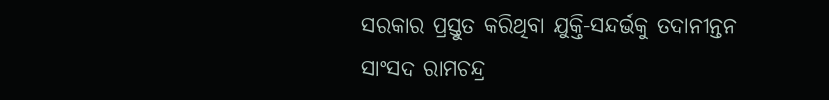ସରକାର ପ୍ରସ୍ତୁତ କରିଥିବା ଯୁକ୍ତି-ସନ୍ଦର୍ଭକୁ ତଦାନୀନ୍ତନ ସାଂସଦ ରାମଚନ୍ଦ୍ର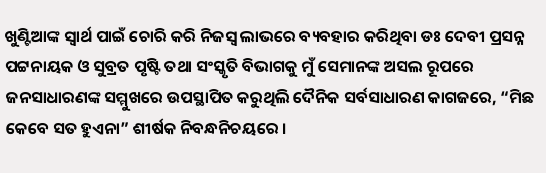ଖୁଣ୍ଟିଆଙ୍କ ସ୍ଵାର୍ଥ ପାଇଁ ଚୋରି କରି ନିଜସ୍ଵ ଲାଭରେ ବ୍ୟବହାର କରିଥିବା ଡଃ ଦେବୀ ପ୍ରସନ୍ନ ପଟ୍ଟନାୟକ ଓ ସୁବ୍ରତ ପୃଷ୍ଟି ତଥା ସଂସ୍କୃତି ବିଭାଗକୁ ମୁଁ ସେମାନଙ୍କ ଅସଲ ରୂପରେ ଜନସାଧାରଣଙ୍କ ସମ୍ମୁଖରେ ଉପସ୍ଥାପିତ କରୁଥିଲି ଦୈନିକ ସର୍ବସାଧାରଣ କାଗଜରେ, “ମିଛ କେବେ ସତ ହୁଏନା” ଶୀର୍ଷକ ନିବନ୍ଧନିଚୟରେ ।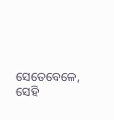ସେତେବେଳେ, ସେହି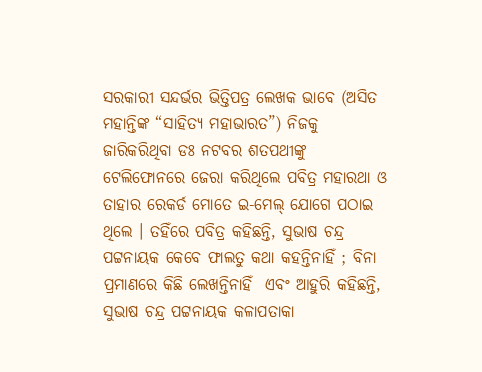ସରକାରୀ ସନ୍ଦର୍ଭର ଭିତ୍ତିପତ୍ର ଲେଖକ ଭାବେ (ଅସିତ ମହାନ୍ତିଙ୍କ “ସାହିତ୍ୟ ମହାଭାରତ”) ନିଜକୁ ଜାରିକରିଥିବା ଡଃ ନଟବର ଶତପଥୀଙ୍କୁ ଟେଲିଫୋନରେ ଜେରା କରିଥିଲେ ପବିତ୍ର ମହାରଥା ଓ ତାହାର ରେକର୍ଡ ମୋତେ ଇ-ମେଲ୍ ଯୋଗେ ପଠାଇ ଥିଲେ । ତହିଁରେ ପବିତ୍ର କହିଛନ୍ତି, ସୁଭାଷ ଚନ୍ଦ୍ର ପଟ୍ଟନାୟକ କେବେ ଫାଲତୁ କଥା କହନ୍ତିନାହିଁ ; ବିନା ପ୍ରମାଣରେ କିଛି ଲେଖନ୍ତିନାହିଁ  ଏବଂ ଆହୁରି କହିଛନ୍ତି, ସୁଭାଷ ଚନ୍ଦ୍ର ପଟ୍ଟନାୟକ କଳାପତାକା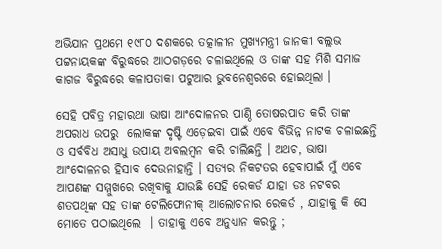ଅଭିଯାନ ପ୍ରଥମେ ୧୯୮୦ ଦଶକରେ ତତ୍କାଳୀନ ମୁଖ୍ୟମନ୍ତ୍ରୀ ଜାନକୀ ବଲ୍ଲଭ ପଟ୍ଟନାୟକଙ୍କ ବିରୁଦ୍ଧରେ ଆଠଗଡ଼ରେ ଚଳାଇଥିଲେ ଓ ତାଙ୍କ ସହ ମିଶି ସମାଜ କାଗଜ ବିରୁଦ୍ଧରେ କଳାପତାକା ପଟୁଆର ଭୁବନେଶ୍ଵରରେ ହୋଇଥିଲା ।

ସେହି ପବିତ୍ର ମହାରଥା ଭାଷା ଆଂଦୋଳନର ପାଣ୍ଠି ତୋଷରପାତ କରି ତାଙ୍କ ଅପରାଧ ଉପରୁ  ଲୋକଙ୍କ ଦୃଷ୍ଟି ଏଡ଼େଇବା ପାଇଁ ଏବେ ବିଭିନ୍ନ ନାଟକ ଚଳାଇଛନ୍ତି ଓ ସର୍ବବିଧ ଅସାଧୁ ଉପାୟ ଅବଲମ୍ବନ କରି ଚାଲିଛନ୍ତି । ଅଥଚ, ଭାଷା ଆଂଦୋଳନର ହିସାବ ଦେଉନାହାନ୍ତି । ସତ୍ୟର ନିକଟତର ହେବାପାଇଁ ମୁଁ ଏବେ ଆପଣଙ୍କ ସମ୍ମୁଖରେ ରଖିବାକୁ ଯାଉଛି ସେହି ରେକର୍ଡ ଯାହା ଡଃ ନଟବର ଶତପଥିଙ୍କ ସହ ତାଙ୍କ ଟେଲିଫୋନୀକ୍ ଆଲୋଚନାର ରେକର୍ଡ , ଯାହାକୁ କି ସେ ମୋତେ ପଠାଇଥିଲେ  । ତାହାକୁ ଏବେ ଅନୁଧ୍ୟାନ କରନ୍ତୁ ;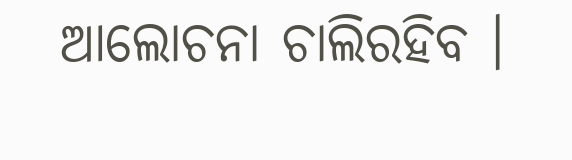ଆଲୋଚନା ଚାଲିରହିବ ।